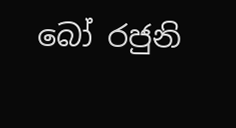බෝ රජුනි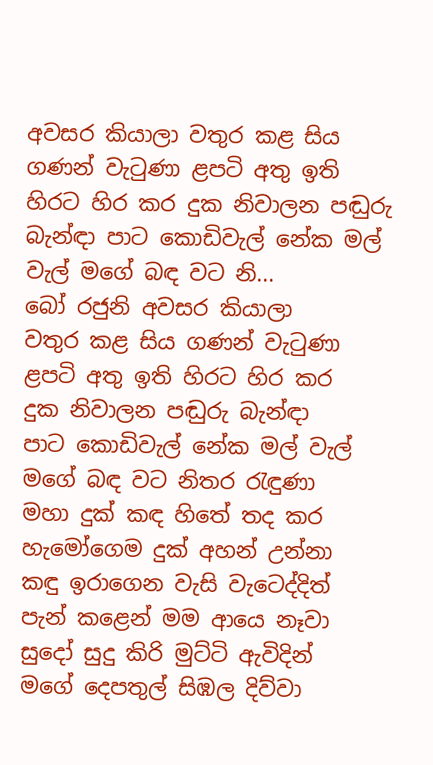අවසර කියාලා වතුර කළ සිය ගණන් වැටුණා ළපටි අතු ඉති හිරට හිර කර දුක නිවාලන පඬුරු බැන්ඳා පාට කොඩිවැල් නේක මල් වැල් මගේ බඳ වට නි...
බෝ රජුනි අවසර කියාලා
වතුර කළ සිය ගණන් වැටුණා
ළපටි අතු ඉති හිරට හිර කර
දුක නිවාලන පඬුරු බැන්ඳා
පාට කොඩිවැල් නේක මල් වැල්
මගේ බඳ වට නිතර රැඳුණා
මහා දුක් කඳ හිතේ තද කර
හැමෝගෙම දුක් අහන් උන්නා
කඳු ඉරාගෙන වැසි වැටෙද්දිත්
පැන් කළෙන් මම ආයෙ නෑවා
සුදෝ සුදු කිරි මුට්ටි ඇවිදින්
මගේ දෙපතුල් සිඹල දිව්වා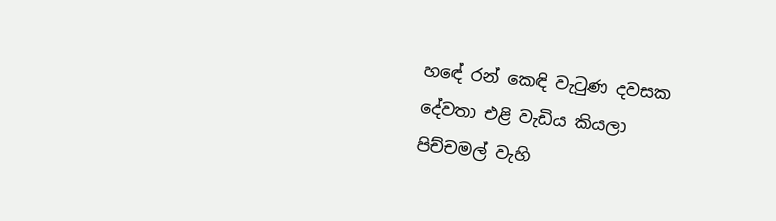හඳේ රන් කෙඳි වැටුණ දවසක
දේවතා එළි වැඩිය කියලා
පිච්චමල් වැහි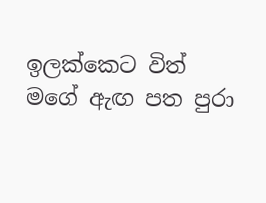ඉලක්කෙට විත්
මගේ ඇඟ පත පුරා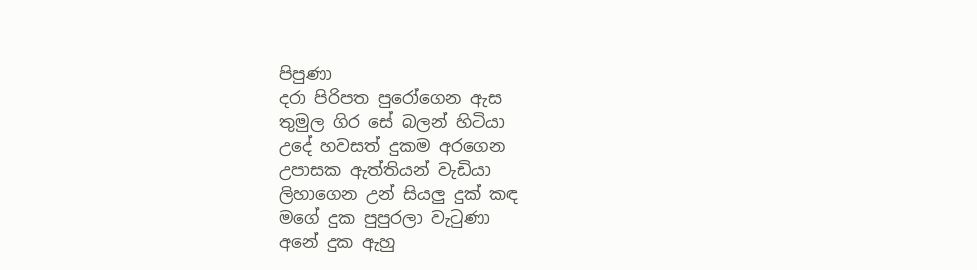පිපුණා
දරා පිරිපත පුරෝගෙන ඇස
තුමුල ගිර සේ බලන් හිටියා
උදේ හවසත් දුකම අරගෙන
උපාසක ඇත්තියන් වැඩියා
ලිහාගෙන උන් සියලු දුක් කඳ
මගේ දුක පුපුරලා වැටුණා
අනේ දුක ඇහු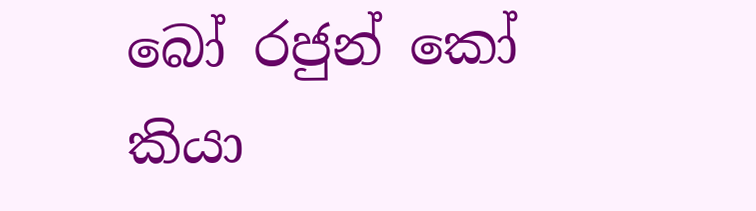බෝ රජුන් කෝ
කියා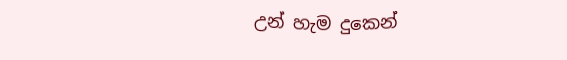උන් හැම දුකෙන්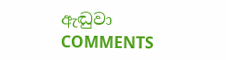ඇඬුවා
COMMENTS